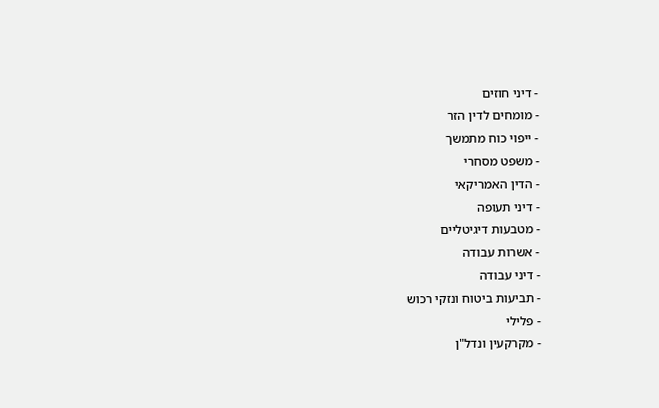- דיני חוזים
- מומחים לדין הזר
- ייפוי כוח מתמשך
- משפט מסחרי
- הדין האמריקאי
- דיני תעופה
- מטבעות דיגיטליים
- אשרות עבודה
- דיני עבודה
- תביעות ביטוח ונזקי רכוש
- פלילי
- מקרקעין ונדל"ן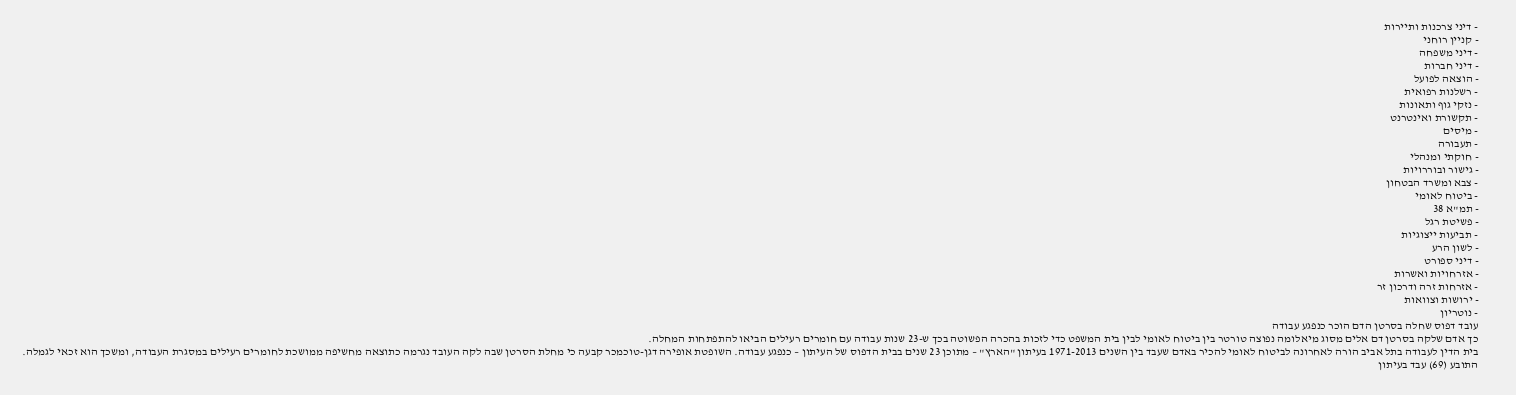- דיני צרכנות ותיירות
- קניין רוחני
- דיני משפחה
- דיני חברות
- הוצאה לפועל
- רשלנות רפואית
- נזקי גוף ותאונות
- תקשורת ואינטרנט
- מיסים
- תעבורה
- חוקתי ומנהלי
- גישור ובוררויות
- צבא ומשרד הבטחון
- ביטוח לאומי
- תמ"א 38
- פשיטת רגל
- תביעות ייצוגיות
- לשון הרע
- דיני ספורט
- אזרחויות ואשרות
- אזרחות זרה ודרכון זר
- ירושות וצוואות
- נוטריון
עובד דפוס שחלה בסרטן הדם הוכר כנפגע עבודה
כך אדם שלקה בסרטן דם אלים מסוג מיאלומה נפוצה טורטר בין ביטוח לאומי לבין בית המשפט כדי לזכות בהכרה הפשוטה בכך ש-23 שנות עבודה עם חומרים רעילים הביאו להתפתחות המחלה.
בית הדין לעבודה בתל אביב הורה לאחרונה לביטוח לאומי להכיר באדם שעבד בין השנים 1971-2013 בעיתון "הארץ" – מתוכן 23 שנים בבית הדפוס של העיתון – כנפגע עבודה. השופטת אופירה דגן-טוכמכר קבעה כי מחלת הסרטן שבה לקה העובד נגרמה כתוצאה מחשיפה ממושכת לחומרים רעילים במסגרת העבודה, ומשכך הוא זכאי לגמלה.
התובע (69) עבד בעיתון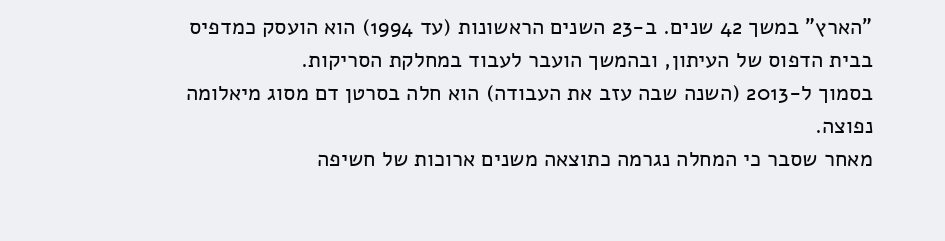"הארץ" במשך 42 שנים. ב-23 השנים הראשונות (עד 1994) הוא הועסק כמדפיס בבית הדפוס של העיתון, ובהמשך הועבר לעבוד במחלקת הסריקות.
בסמוך ל-2013 (השנה שבה עזב את העבודה) הוא חלה בסרטן דם מסוג מיאלומה נפוצה.
מאחר שסבר כי המחלה נגרמה כתוצאה משנים ארוכות של חשיפה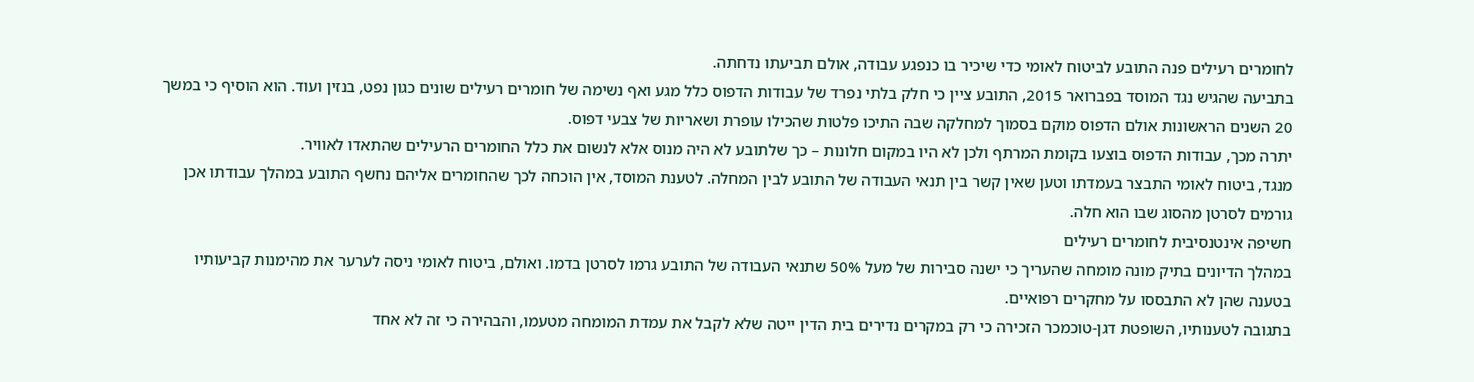לחומרים רעילים פנה התובע לביטוח לאומי כדי שיכיר בו כנפגע עבודה, אולם תביעתו נדחתה.
בתביעה שהגיש נגד המוסד בפברואר 2015, התובע ציין כי חלק בלתי נפרד של עבודות הדפוס כלל מגע ואף נשימה של חומרים רעילים שונים כגון נפט, בנזין ועוד. הוא הוסיף כי במשך 20 השנים הראשונות אולם הדפוס מוקם בסמוך למחלקה שבה התיכו פלטות שהכילו עופרת ושאריות של צבעי דפוס.
יתרה מכך, עבודות הדפוס בוצעו בקומת המרתף ולכן לא היו במקום חלונות – כך שלתובע לא היה מנוס אלא לנשום את כלל החומרים הרעילים שהתאדו לאוויר.
מנגד, ביטוח לאומי התבצר בעמדתו וטען שאין קשר בין תנאי העבודה של התובע לבין המחלה. לטענת המוסד, אין הוכחה לכך שהחומרים אליהם נחשף התובע במהלך עבודתו אכן גורמים לסרטן מהסוג שבו הוא חלה.
חשיפה אינטנסיבית לחומרים רעילים
במהלך הדיונים בתיק מונה מומחה שהעריך כי ישנה סבירות של מעל 50% שתנאי העבודה של התובע גרמו לסרטן בדמו. ואולם, ביטוח לאומי ניסה לערער את מהימנות קביעותיו בטענה שהן לא התבססו על מחקרים רפואיים.
בתגובה לטענותיו, השופטת דגן-טוכמכר הזכירה כי רק במקרים נדירים בית הדין ייטה שלא לקבל את עמדת המומחה מטעמו, והבהירה כי זה לא אחד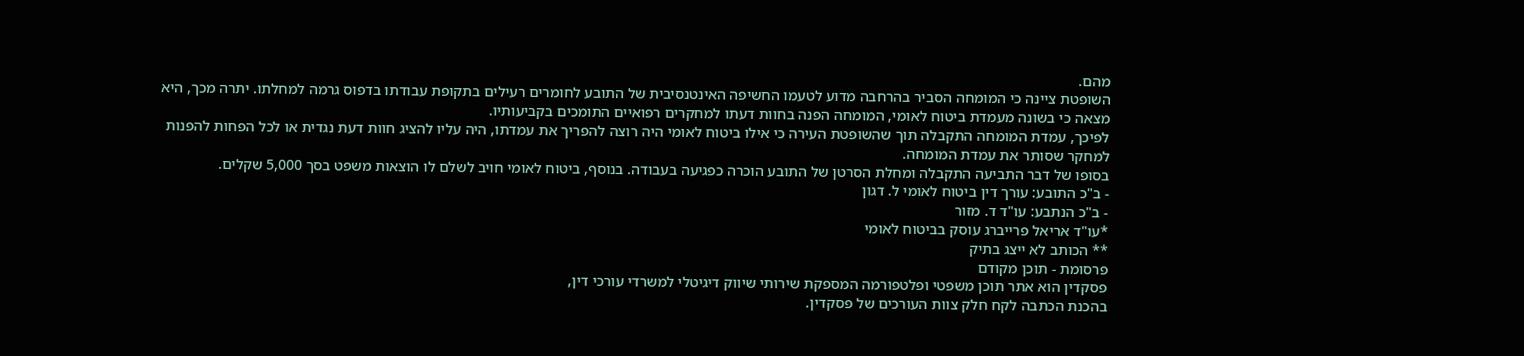מהם.
השופטת ציינה כי המומחה הסביר בהרחבה מדוע לטעמו החשיפה האינטנסיבית של התובע לחומרים רעילים בתקופת עבודתו בדפוס גרמה למחלתו. יתרה מכך, היא מצאה כי בשונה מעמדת ביטוח לאומי, המומחה הפנה בחוות דעתו למחקרים רפואיים התומכים בקביעותיו.
לפיכך, עמדת המומחה התקבלה תוך שהשופטת העירה כי אילו ביטוח לאומי היה רוצה להפריך את עמדתו, היה עליו להציג חוות דעת נגדית או לכל הפחות להפנות למחקר שסותר את עמדת המומחה.
בסופו של דבר התביעה התקבלה ומחלת הסרטן של התובע הוכרה כפגיעה בעבודה. בנוסף, ביטוח לאומי חויב לשלם לו הוצאות משפט בסך 5,000 שקלים.
- ב"כ התובע: עורך דין ביטוח לאומי ל. דגון
- ב"כ הנתבע: עו"ד ד. מזור
*עו"ד אריאל פרייברג עוסק בביטוח לאומי
** הכותב לא ייצג בתיק
פרסומת - תוכן מקודם
פסקדין הוא אתר תוכן משפטי ופלטפורמה המספקת שירותי שיווק דיגיטלי למשרדי עורכי דין,
בהכנת הכתבה לקח חלק צוות העורכים של פסקדין.